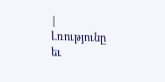|
Լռությունը
եւ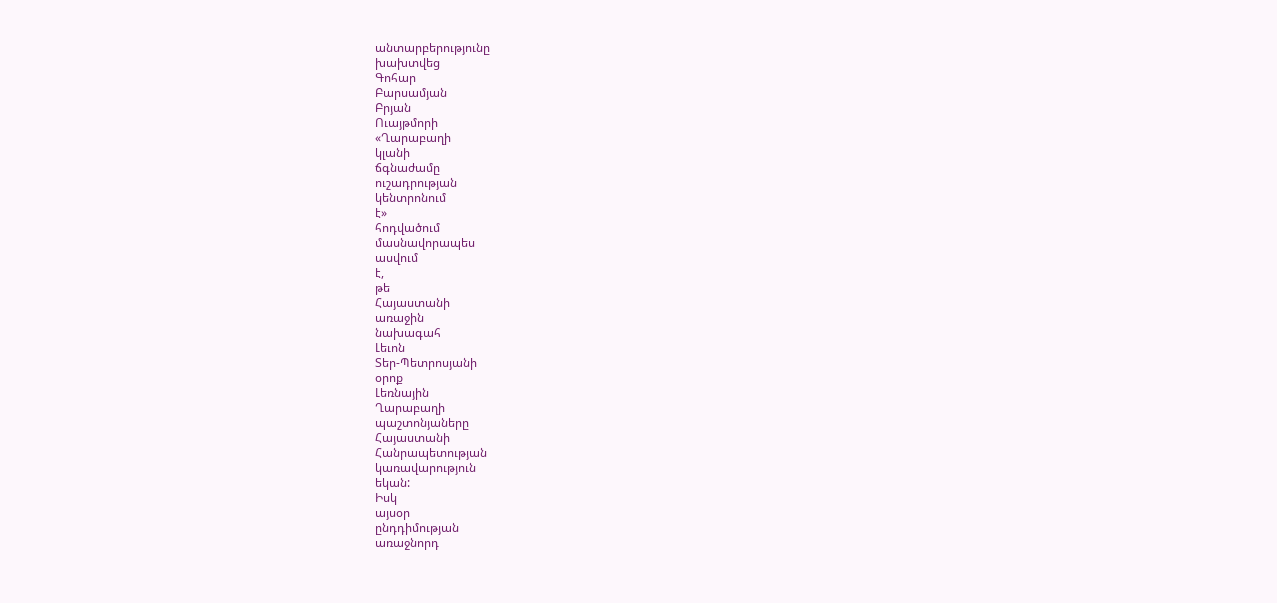անտարբերությունը
խախտվեց
Գոհար
Բարսամյան
Բրյան
Ուայթմորի
«Ղարաբաղի
կլանի
ճգնաժամը
ուշադրության
կենտրոնում
է»
հոդվածում
մասնավորապես
ասվում
է,
թե
Հայաստանի
առաջին
նախագահ
Լեւոն
Տեր-Պետրոսյանի
օրոք
Լեռնային
Ղարաբաղի
պաշտոնյաները
Հայաստանի
Հանրապետության
կառավարություն
եկան:
Իսկ
այսօր
ընդդիմության
առաջնորդ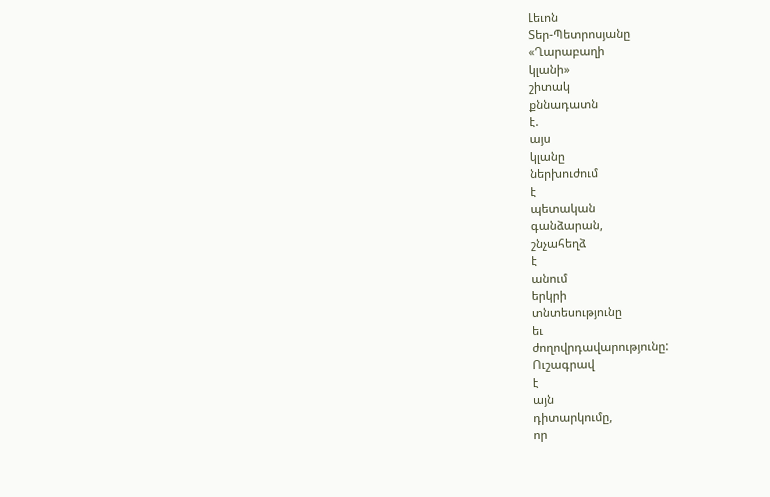Լեւոն
Տեր-Պետրոսյանը
«Ղարաբաղի
կլանի»
շիտակ
քննադատն
է.
այս
կլանը
ներխուժում
է
պետական
գանձարան,
շնչահեղձ
է
անում
երկրի
տնտեսությունը
եւ
ժողովրդավարությունը:
Ուշագրավ
է
այն
դիտարկումը,
որ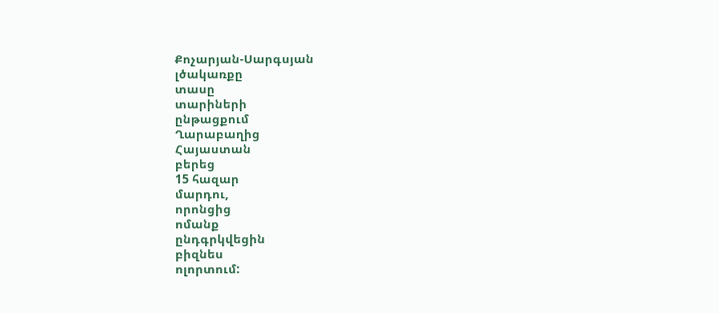Քոչարյան-Սարգսյան
լծակառքը
տասը
տարիների
ընթացքում
Ղարաբաղից
Հայաստան
բերեց
15 հազար
մարդու,
որոնցից
ոմանք
ընդգրկվեցին
բիզնես
ոլորտում: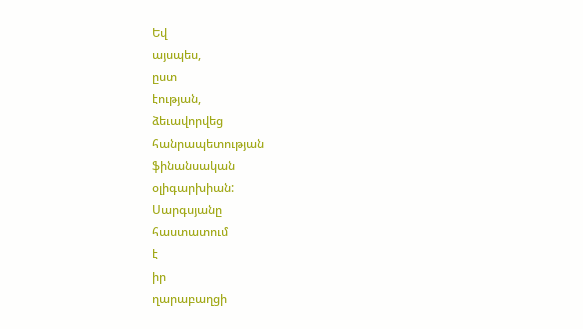Եվ
այսպես,
ըստ
էության,
ձեւավորվեց
հանրապետության
ֆինանսական
օլիգարխիան:
Սարգսյանը
հաստատում
է
իր
ղարաբաղցի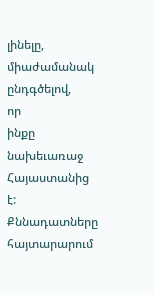լինելը,
միաժամանակ
ընդգծելով,
որ
ինքը
նախեւառաջ
Հայաստանից
է:
Քննադատները
հայտարարում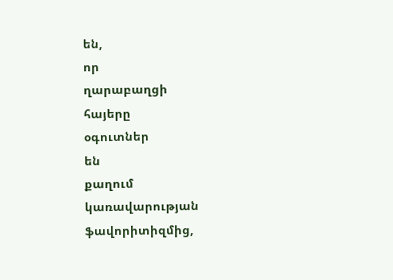են,
որ
ղարաբաղցի
հայերը
օգուտներ
են
քաղում
կառավարության
ֆավորիտիզմից,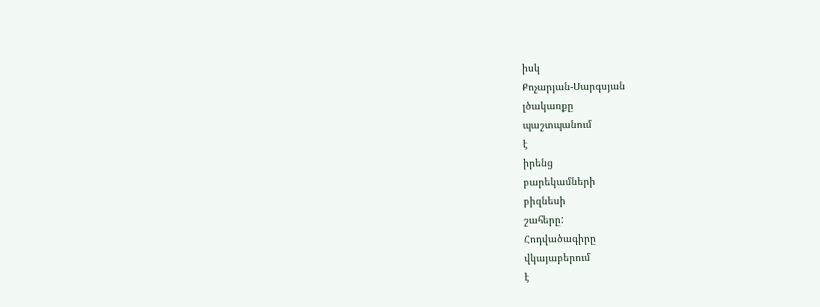իսկ
Քոչարյան-Սարգսյան
լծակառքը
պաշտպանում
է
իրենց
բարեկամների
բիզնեսի
շահերը:
Հոդվածագիրը
վկայաբերում
է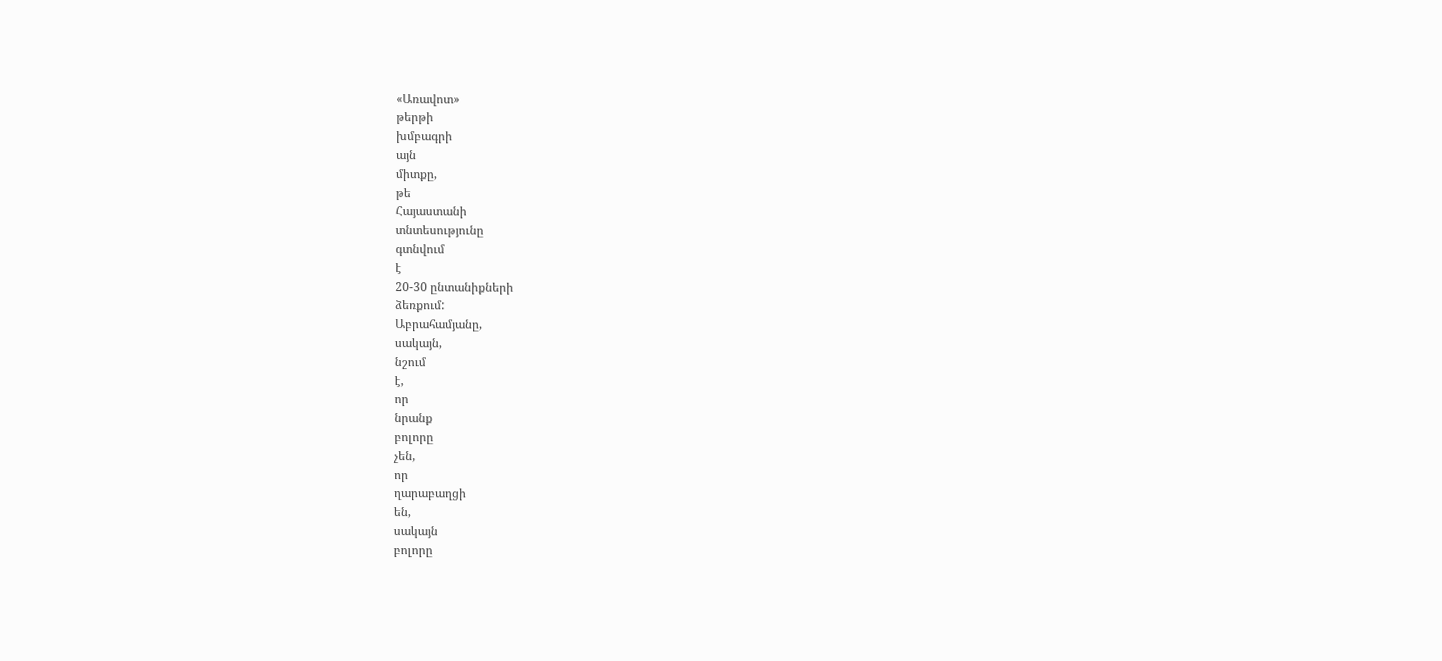«Առավոտ»
թերթի
խմբագրի
այն
միտքը,
թե
Հայաստանի
տնտեսությունը
գտնվում
է
20-30 ընտանիքների
ձեռքում:
Աբրահամյանը,
սակայն,
նշում
է,
որ
նրանք
բոլորը
չեն,
որ
ղարաբաղցի
են,
սակայն
բոլորը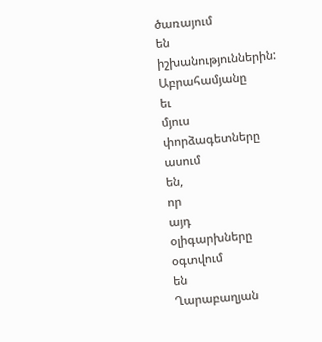ծառայում
են
իշխանություններին:
Աբրահամյանը
եւ
մյուս
փորձագետները
ասում
են,
որ
այդ
օլիգարխները
օգտվում
են
Ղարաբաղյան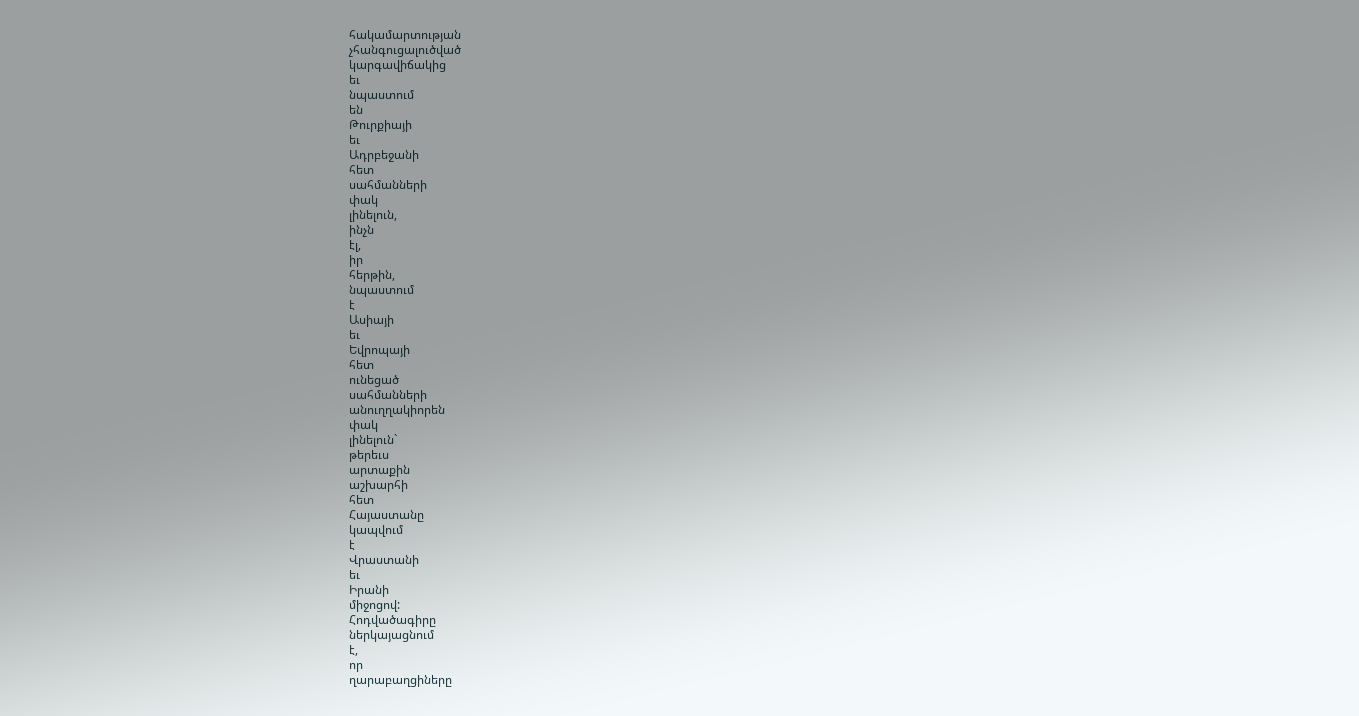հակամարտության
չհանգուցալուծված
կարգավիճակից
եւ
նպաստում
են
Թուրքիայի
եւ
Ադրբեջանի
հետ
սահմանների
փակ
լինելուն,
ինչն
էլ,
իր
հերթին,
նպաստում
է
Ասիայի
եւ
Եվրոպայի
հետ
ունեցած
սահմանների
անուղղակիորեն
փակ
լինելուն`
թերեւս
արտաքին
աշխարհի
հետ
Հայաստանը
կապվում
է
Վրաստանի
եւ
Իրանի
միջոցով:
Հոդվածագիրը
ներկայացնում
է,
որ
ղարաբաղցիները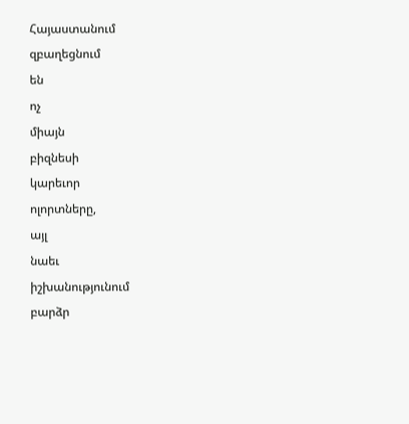Հայաստանում
զբաղեցնում
են
ոչ
միայն
բիզնեսի
կարեւոր
ոլորտները,
այլ
նաեւ
իշխանությունում
բարձր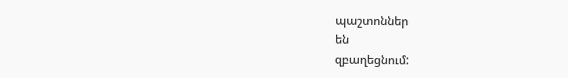պաշտոններ
են
զբաղեցնում: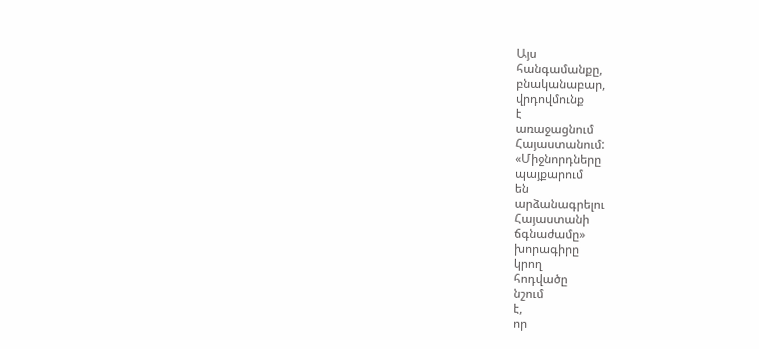Այս
հանգամանքը,
բնականաբար,
վրդովմունք
է
առաջացնում
Հայաստանում:
«Միջնորդները
պայքարում
են
արձանագրելու
Հայաստանի
ճգնաժամը»
խորագիրը
կրող
հոդվածը
նշում
է,
որ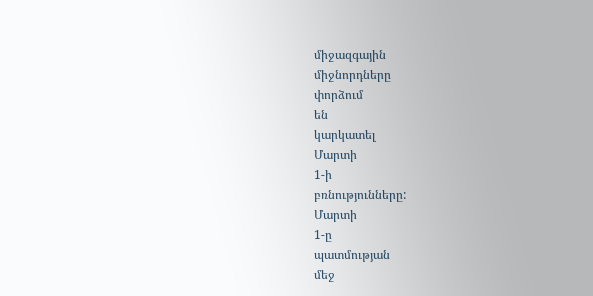միջազգային
միջնորդները
փորձում
են
կարկատել
Մարտի
1-ի
բռնությունները:
Մարտի
1-ը
պատմության
մեջ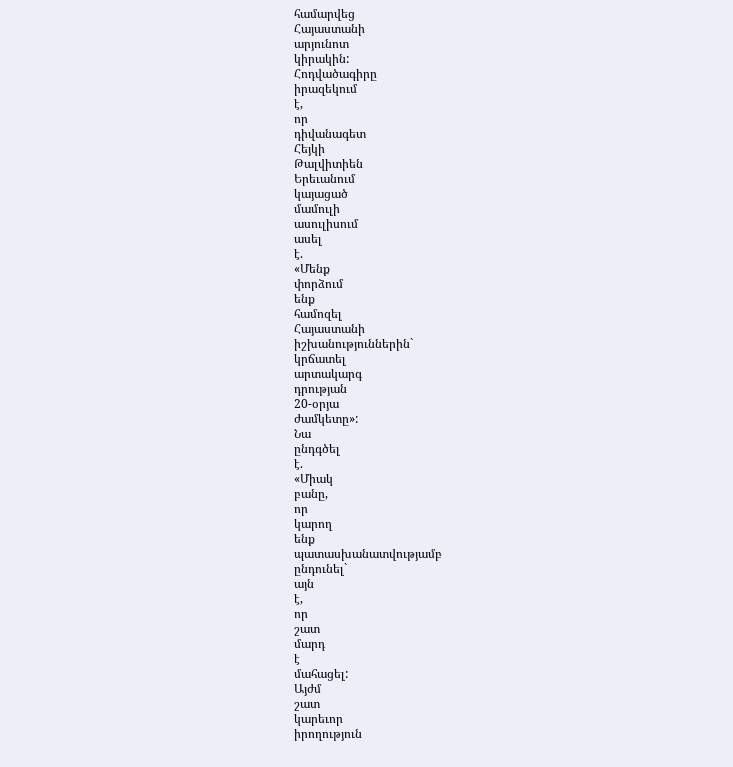համարվեց
Հայաստանի
արյունոտ
կիրակին:
Հոդվածագիրը
իրազեկում
է,
որ
դիվանագետ
Հեյկի
Թալվիտիեն
Երեւանում
կայացած
մամուլի
ասուլիսում
ասել
է.
«Մենք
փորձում
ենք
համոզել
Հայաստանի
իշխանություններին`
կրճատել
արտակարգ
դրության
20-օրյա
ժամկետը»:
Նա
ընդգծել
է.
«Միակ
բանը,
որ
կարող
ենք
պատասխանատվությամբ
ընդունել`
այն
է,
որ
շատ
մարդ
է
մահացել:
Այժմ
շատ
կարեւոր
իրողություն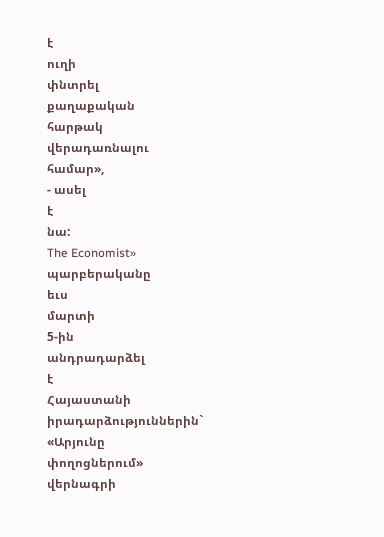է
ուղի
փնտրել
քաղաքական
հարթակ
վերադառնալու
համար»,
- ասել
է
նա:
The Economist»
պարբերականը
եւս
մարտի
5-ին
անդրադարձել
է
Հայաստանի
իրադարձություններին`
«Արյունը
փողոցներում»
վերնագրի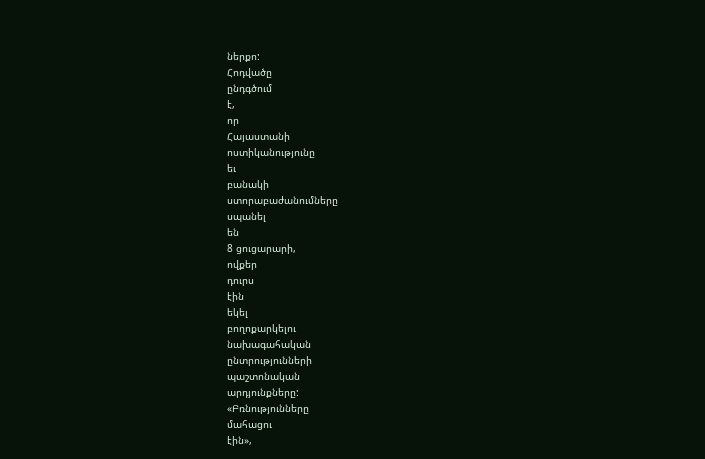ներքո:
Հոդվածը
ընդգծում
է,
որ
Հայաստանի
ոստիկանությունը
եւ
բանակի
ստորաբաժանումները
սպանել
են
8 ցուցարարի,
ովքեր
դուրս
էին
եկել
բողոքարկելու
նախագահական
ընտրությունների
պաշտոնական
արդյունքները:
«Բռնությունները
մահացու
էին»,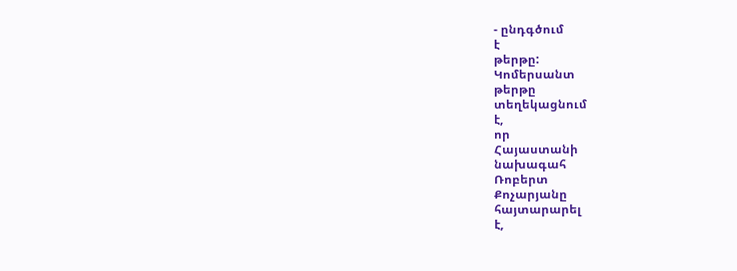- ընդգծում
է
թերթը:
Կոմերսանտ
թերթը
տեղեկացնում
է,
որ
Հայաստանի
նախագահ
Ռոբերտ
Քոչարյանը
հայտարարել
է,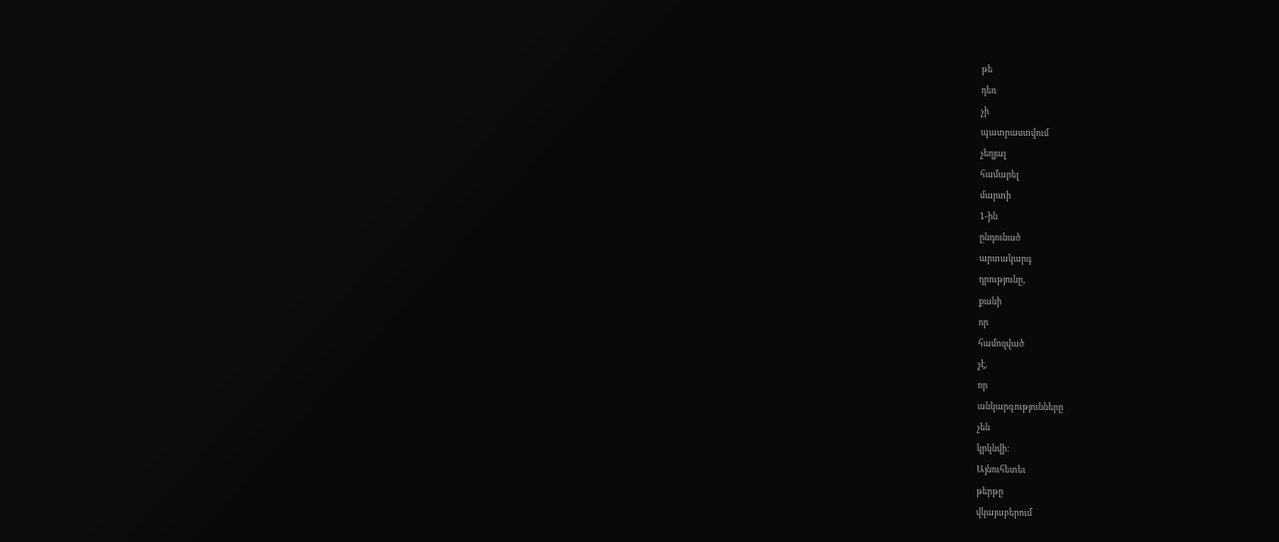թե
դեռ
չի
պատրաստվում
չեղյալ
համարել
մարտի
1-ին
ընդունած
արտակարգ
դրությունը,
քանի
որ
համոզված
չէ,
որ
անկարգությունները
չեն
կրկնվի:
Այնուհետեւ
թերթը
վկայաբերում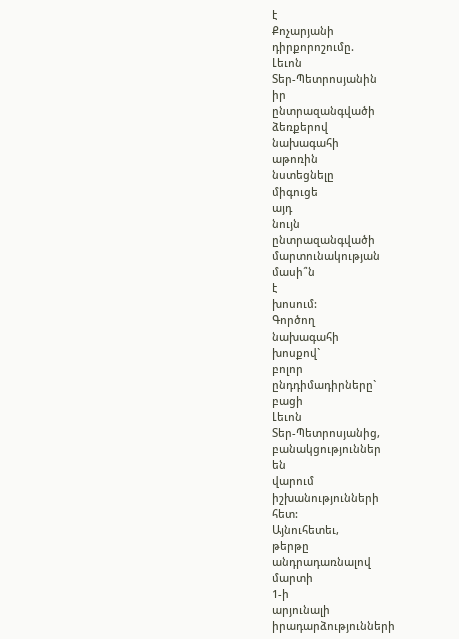է
Քոչարյանի
դիրքորոշումը.
Լեւոն
Տեր-Պետրոսյանին
իր
ընտրազանգվածի
ձեռքերով
նախագահի
աթոռին
նստեցնելը
միգուցե
այդ
նույն
ընտրազանգվածի
մարտունակության
մասի՞ն
է
խոսում:
Գործող
նախագահի
խոսքով`
բոլոր
ընդդիմադիրները`
բացի
Լեւոն
Տեր-Պետրոսյանից,
բանակցություններ
են
վարում
իշխանությունների
հետ:
Այնուհետեւ,
թերթը
անդրադառնալով
մարտի
1-ի
արյունալի
իրադարձությունների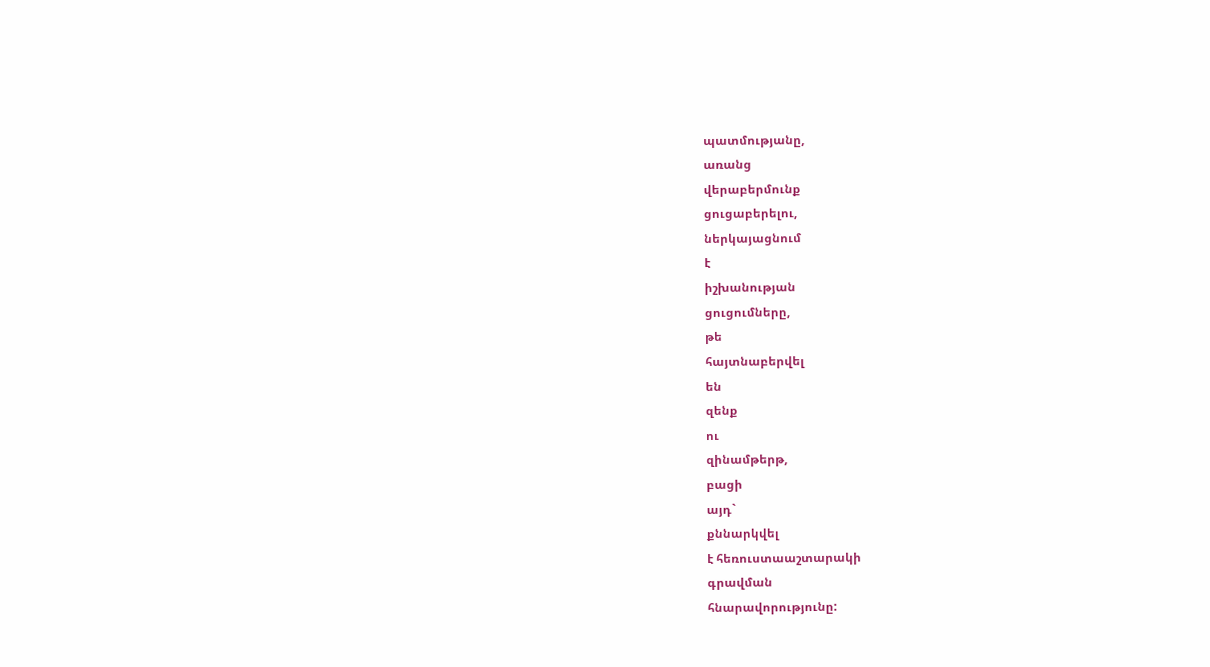պատմությանը,
առանց
վերաբերմունք
ցուցաբերելու,
ներկայացնում
է
իշխանության
ցուցումները,
թե
հայտնաբերվել
են
զենք
ու
զինամթերթ,
բացի
այդ`
քննարկվել
է հեռուստաաշտարակի
գրավման
հնարավորությունը: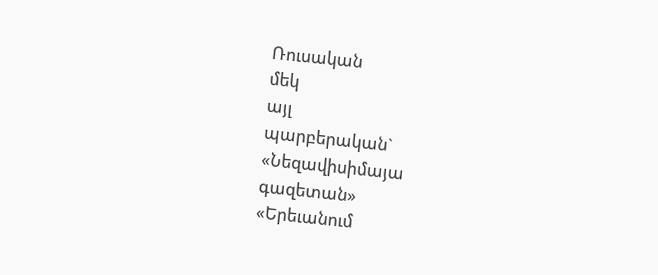Ռուսական
մեկ
այլ
պարբերական`
«Նեզավիսիմայա
գազետան»
«Երեւանում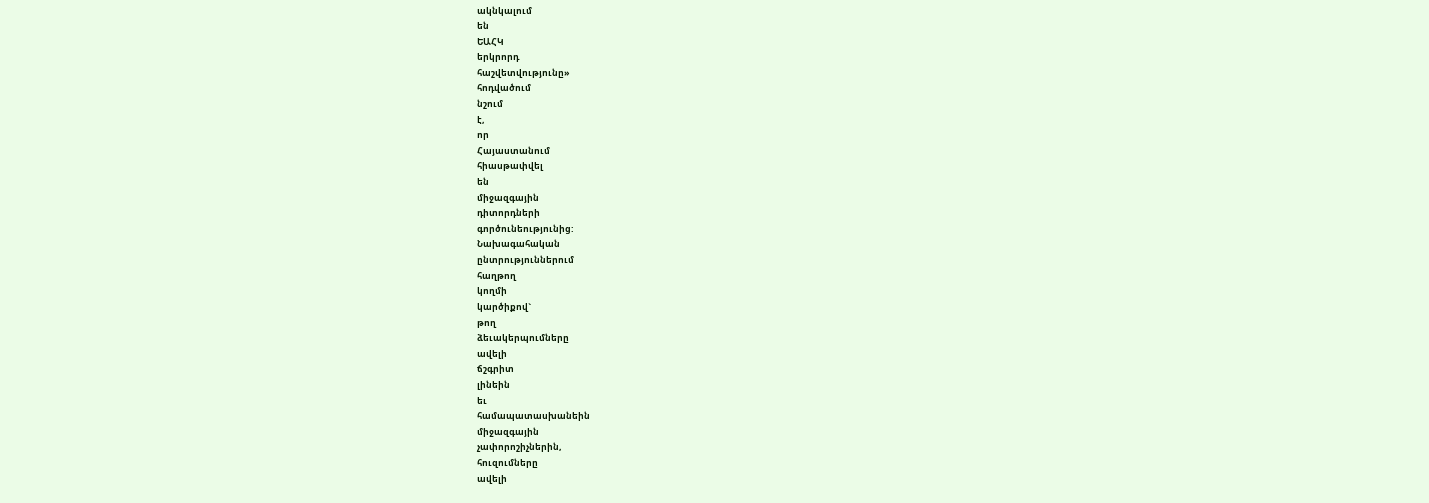ակնկալում
են
ԵԱՀԿ
երկրորդ
հաշվետվությունը»
հոդվածում
նշում
է,
որ
Հայաստանում
հիասթափվել
են
միջազգային
դիտորդների
գործունեությունից:
Նախագահական
ընտրություններում
հաղթող
կողմի
կարծիքով`
թող
ձեւակերպումները
ավելի
ճշգրիտ
լինեին
եւ
համապատասխանեին
միջազգային
չափորոշիչներին,
հուզումները
ավելի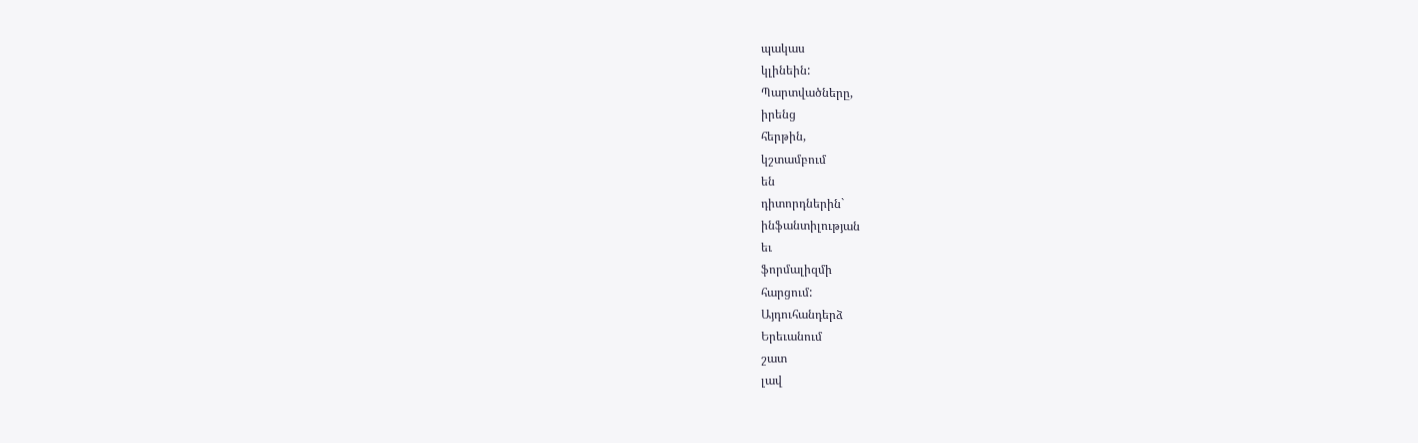պակաս
կլինեին:
Պարտվածները,
իրենց
հերթին,
կշտամբում
են
դիտորդներին`
ինֆանտիլության
եւ
ֆորմալիզմի
հարցում:
Այդուհանդերձ
Երեւանում
շատ
լավ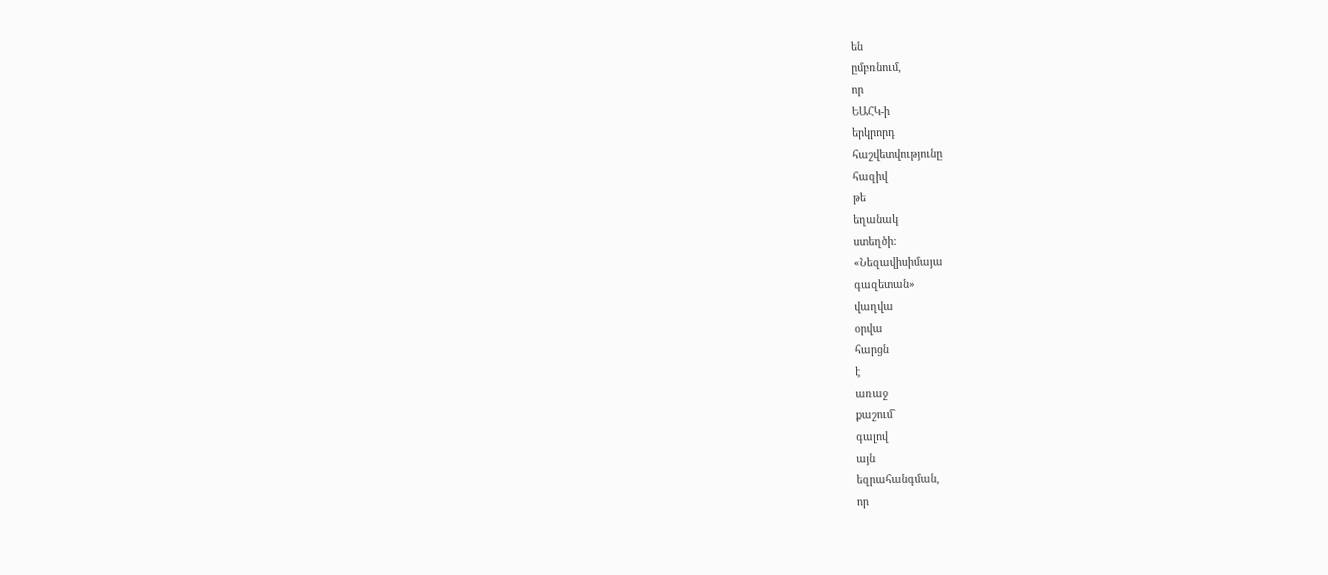են
ըմբռնում,
որ
ԵԱՀԿ-ի
երկրորդ
հաշվետվությունը
հազիվ
թե
եղանակ
ստեղծի:
«Նեզավիսիմայա
գազետան»
վաղվա
օրվա
հարցն
է
առաջ
քաշում`
գալով
այն
եզրահանգման,
որ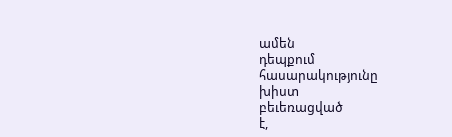ամեն
դեպքում
հասարակությունը
խիստ
բեւեռացված
է,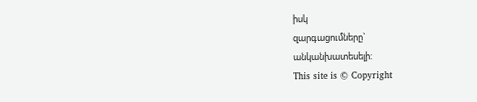իսկ
զարգացումները`
անկանխատեսելի:
This site is © Copyright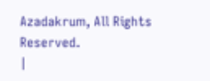Azadakrum, All Rights Reserved.
|